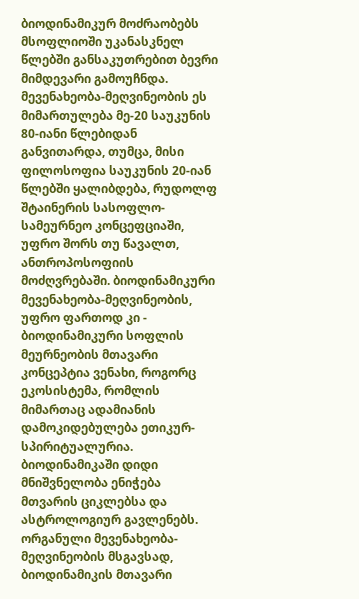ბიოდინამიკურ მოძრაობებს მსოფლიოში უკანასკნელ წლებში განსაკუთრებით ბევრი მიმდევარი გამოუჩნდა. მევენახეობა-მეღვინეობის ეს მიმართულება მე-20 საუკუნის 80-იანი წლებიდან განვითარდა, თუმცა, მისი ფილოსოფია საუკუნის 20-იან წლებში ყალიბდება, რუდოლფ შტაინერის სასოფლო-სამეურნეო კონცეფციაში, უფრო შორს თუ წავალთ, ანთროპოსოფიის მოძღვრებაში. ბიოდინამიკური მევენახეობა-მეღვინეობის, უფრო ფართოდ კი - ბიოდინამიკური სოფლის მეურნეობის მთავარი კონცეპტია ვენახი, როგორც ეკოსისტემა, რომლის მიმართაც ადამიანის დამოკიდებულება ეთიკურ-სპირიტუალურია. ბიოდინამიკაში დიდი მნიშვნელობა ენიჭება მთვარის ციკლებსა და ასტროლოგიურ გავლენებს. ორგანული მევენახეობა-მეღვინეობის მსგავსად, ბიოდინამიკის მთავარი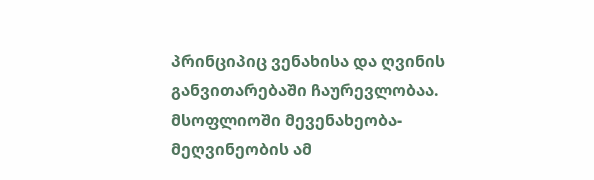პრინციპიც ვენახისა და ღვინის განვითარებაში ჩაურევლობაა.
მსოფლიოში მევენახეობა-მეღვინეობის ამ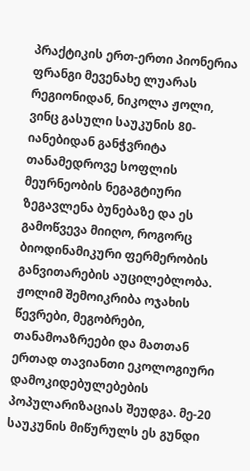პრაქტიკის ერთ-ერთი პიონერია ფრანგი მევენახე ლუარას რეგიონიდან, ნიკოლა ჟოლი, ვინც გასული საუკუნის 80-იანებიდან განჭვრიტა თანამედროვე სოფლის მეურნეობის ნეგაგტიური ზეგავლენა ბუნებაზე და ეს გამოწვევა მიიღო, როგორც ბიოდინამიკური ფერმერობის განვითარების აუცილებლობა. ჟოლიმ შემოიკრიბა ოჯახის წევრები, მეგობრები, თანამოაზრეები და მათთან ერთად თავიანთი ეკოლოგიური დამოკიდებულებების პოპულარიზაციას შეუდგა. მე-20 საუკუნის მიწურულს ეს გუნდი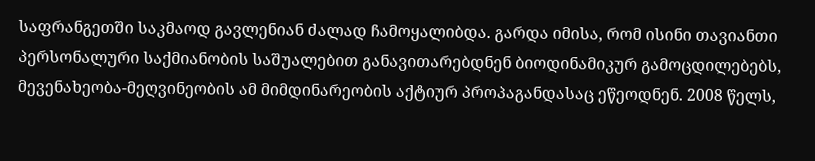საფრანგეთში საკმაოდ გავლენიან ძალად ჩამოყალიბდა. გარდა იმისა, რომ ისინი თავიანთი პერსონალური საქმიანობის საშუალებით განავითარებდნენ ბიოდინამიკურ გამოცდილებებს, მევენახეობა-მეღვინეობის ამ მიმდინარეობის აქტიურ პროპაგანდასაც ეწეოდნენ. 2008 წელს,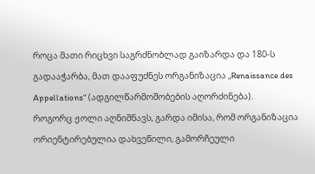როცა მათი რიცხვი საგრძნობლად გაიზარდა და 180-ს გადააჭარბა, მათ დააფუძნეს ორგანიზაცია „Renaissance des Appellations“ (ადგილწარმოშობების აღორძინება).
როგორც ჟოლი აღნიშნავს, გარდა იმისა, რომ ორგანიზაცია ორიენტირებულია დახვეწილი, გამორჩეული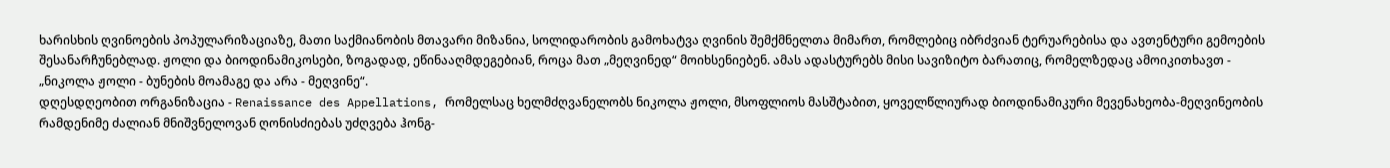ხარისხის ღვინოების პოპულარიზაციაზე, მათი საქმიანობის მთავარი მიზანია, სოლიდარობის გამოხატვა ღვინის შემქმნელთა მიმართ, რომლებიც იბრძვიან ტერუარებისა და ავთენტური გემოების შესანარჩუნებლად. ჟოლი და ბიოდინამიკოსები, ზოგადად, ეწინააღმდეგებიან, როცა მათ „მეღვინედ“ მოიხსენიებენ. ამას ადასტურებს მისი სავიზიტო ბარათიც, რომელზედაც ამოიკითხავთ - „ნიკოლა ჟოლი - ბუნების მოამაგე და არა - მეღვინე“.
დღესდღეობით ორგანიზაცია - Renaissance des Appellations, რომელსაც ხელმძღვანელობს ნიკოლა ჟოლი, მსოფლიოს მასშტაბით, ყოველწლიურად ბიოდინამიკური მევენახეობა-მეღვინეობის რამდენიმე ძალიან მნიშვნელოვან ღონისძიებას უძღვება ჰონგ-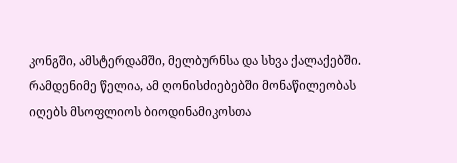კონგში, ამსტერდამში, მელბურნსა და სხვა ქალაქებში. რამდენიმე წელია, ამ ღონისძიებებში მონაწილეობას იღებს მსოფლიოს ბიოდინამიკოსთა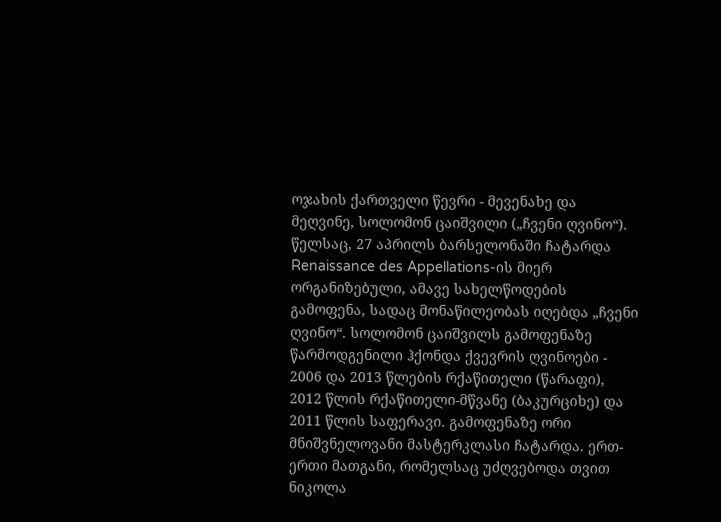ოჯახის ქართველი წევრი - მევენახე და მეღვინე, სოლომონ ცაიშვილი („ჩვენი ღვინო“).
წელსაც, 27 აპრილს ბარსელონაში ჩატარდა Renaissance des Appellations-ის მიერ ორგანიზებული, ამავე სახელწოდების გამოფენა, სადაც მონაწილეობას იღებდა „ჩვენი ღვინო“. სოლომონ ცაიშვილს გამოფენაზე წარმოდგენილი ჰქონდა ქვევრის ღვინოები - 2006 და 2013 წლების რქაწითელი (წარაფი), 2012 წლის რქაწითელი-მწვანე (ბაკურციხე) და 2011 წლის საფერავი. გამოფენაზე ორი მნიშვნელოვანი მასტერკლასი ჩატარდა. ერთ-ერთი მათგანი, რომელსაც უძღვებოდა თვით ნიკოლა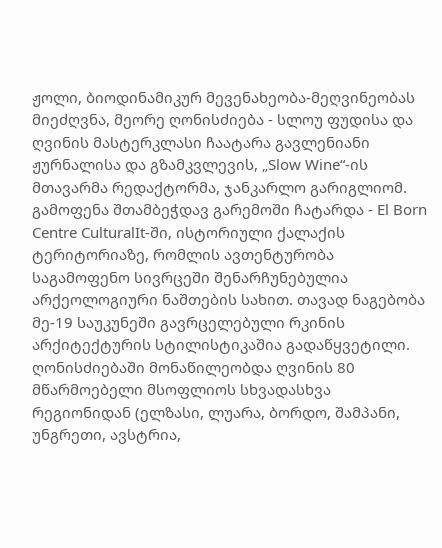ჟოლი, ბიოდინამიკურ მევენახეობა-მეღვინეობას მიეძღვნა, მეორე ღონისძიება - სლოუ ფუდისა და ღვინის მასტერკლასი ჩაატარა გავლენიანი ჟურნალისა და გზამკვლევის, „Slow Wine“-ის მთავარმა რედაქტორმა, ჯანკარლო გარიგლიომ.
გამოფენა შთამბეჭდავ გარემოში ჩატარდა - El Born Centre CulturalIt-ში, ისტორიული ქალაქის ტერიტორიაზე, რომლის ავთენტურობა საგამოფენო სივრცეში შენარჩუნებულია არქეოლოგიური ნაშთების სახით. თავად ნაგებობა მე-19 საუკუნეში გავრცელებული რკინის არქიტექტურის სტილისტიკაშია გადაწყვეტილი. ღონისძიებაში მონაწილეობდა ღვინის 80 მწარმოებელი მსოფლიოს სხვადასხვა რეგიონიდან (ელზასი, ლუარა, ბორდო, შამპანი, უნგრეთი, ავსტრია,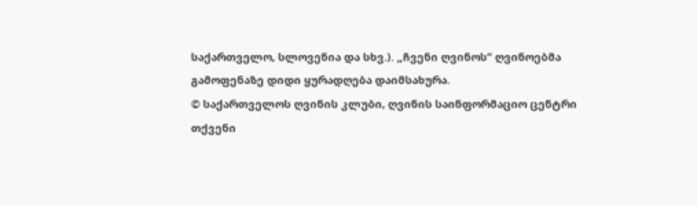საქართველო, სლოვენია და სხვ.). „ჩვენი ღვინოს“ ღვინოებმა გამოფენაზე დიდი ყურადღება დაიმსახურა.
© საქართველოს ღვინის კლუბი, ღვინის საინფორმაციო ცენტრი
თქვენი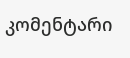კომენტარი